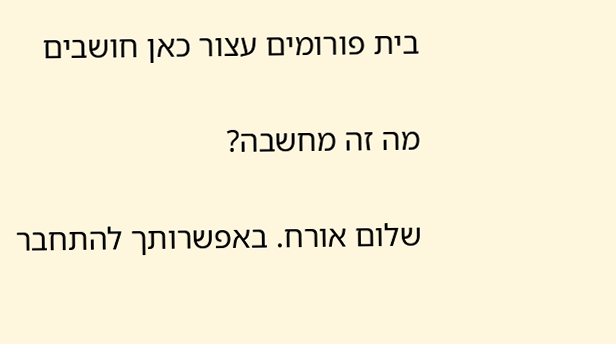בית פורומים עצור כאן חושבים

מה זה מחשבה?

שלום אורח. באפשרותך להתחבר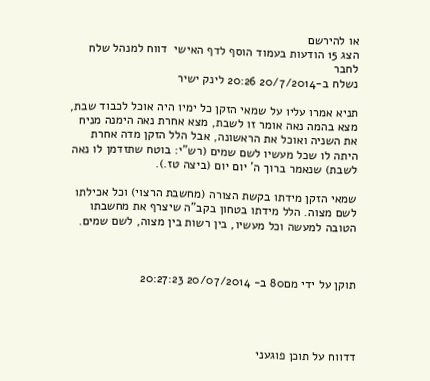או להירשם
הצג 15 הודעות בעמוד הוסף לדף האישי  דווח למנהל שלח לחבר
נשלח ב-20/7/2014 20:26 לינק ישיר

תניא אמרו עליו על שמאי הזקן כל ימיו היה אוכל לכבוד שבת, מצא בהמה נאה אומר זו לשבת, מצא אחרת נאה הימנה מניח את השניה ואוכל את הראשונה, אבל הלל הזקן מדה אחרת היתה לו שכל מעשיו לשם שמים (רש"י: בוטח שתזדמן לו נאה לשבת) שנאמר ברוך ה' יום יום (ביצה טז.).

שמאי הזקן מידתו בקשת הצורה (מחשבת הרצוי) וכל אכילתו לשם מצוה. הלל מידתו בטחון בקב"ה שיצרף את מחשבתו הטובה למעשה וכל מעשיו, בין רשות בין מצוה, לשם שמים.



תוקן על ידי מם80 ב- 20/07/2014 20:27:23




דדווח על תוכן פוגעני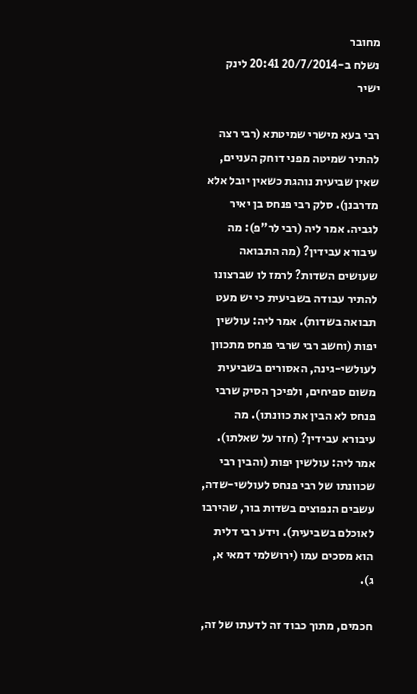מחובר
נשלח ב-20/7/2014 20:41 לינק ישיר

רבי בעא מישרי שמיטתא (רבי רצה להתיר שמיטה מפני דוחק העניים, שאין שביעית נוהגת כשאין יובל אלא מדרבנן). סלק רבי פנחס בן יאיר לגביה. אמר ליה (רבי לר"פ): מה עיבורא עבידין? (מה התבואה שעושים השדות? לרמז לו שברצונו להתיר עבודה בשביעית כי יש מעט תבואה בשדות). אמר ליה: עולשין יפות (וחשב רבי שרבי פנחס מתכוון לעולשי-גינה, האסורים בשביעית משום ספיחים, ולפיכך הסיק שרבי פנחס לא הבין את כוונתו). מה עיבורא עבידין? (חזר על שאלתו). אמר ליה: עולשין יפות (והבין רבי שכוונתו של רבי פנחס לעולשי-שדה, עשבים הנפוצים בשדות בור, שהירבו לאוכלם בשביעית). וידע רבי דלית הוא מסכים עמו (ירושלמי דמאי א, ג).

חכמים, מתוך כבוד זה לדעתו של זה,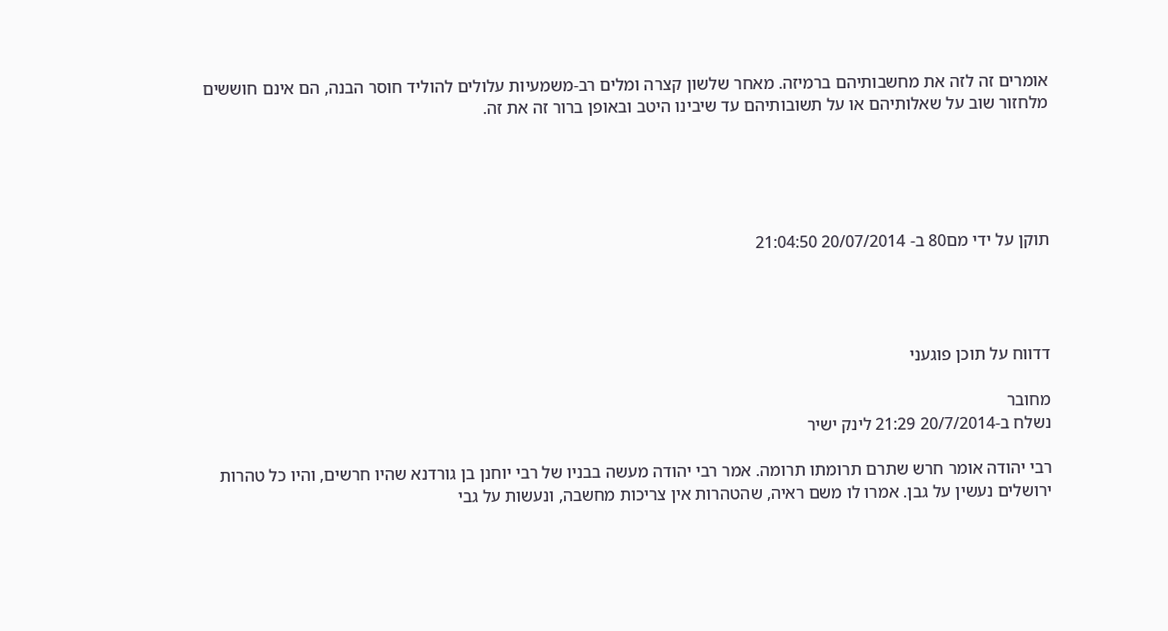אומרים זה לזה את מחשבותיהם ברמיזה. מאחר שלשון קצרה ומלים רב-משמעיות עלולים להוליד חוסר הבנה, הם אינם חוששים מלחזור שוב על שאלותיהם או על תשובותיהם עד שיבינו היטב ובאופן ברור זה את זה.





תוקן על ידי מם80 ב- 20/07/2014 21:04:50




דדווח על תוכן פוגעני

מחובר
נשלח ב-20/7/2014 21:29 לינק ישיר

רבי יהודה אומר חרש שתרם תרומתו תרומה. אמר רבי יהודה מעשה בבניו של רבי יוחנן בן גורדנא שהיו חרשים, והיו כל טהרות ירושלים נעשין על גבן. אמרו לו משם ראיה, שהטהרות אין צריכות מחשבה, ונעשות על גבי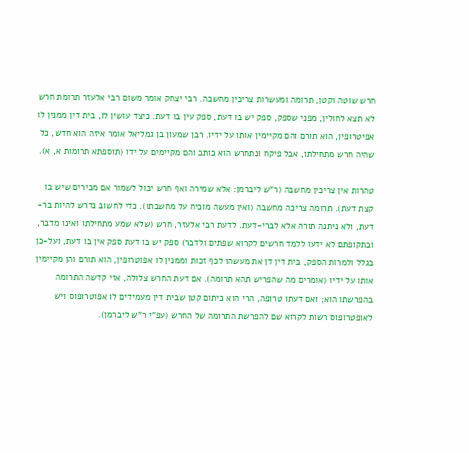חרש שוטה וקטן, תרומה ומעשרות צריכין מחשבה. רבי יצחק אומר משום רבי אלעזר תרומת חרש לא תצא לחולין, מפני שספק, ספק יש בו דעת, ספק עין בו דעת. כיצד עושין לו, בית דין ממנין לו אפיטרופין, הוא תורם והם מקיימין אותו על ידיו. רבן שמעון בן גמליאל אומר איזה הוא חדש, כל שהיה חרש מתחילתו, אבל פיקח ונתחרש הוא כותב והם מקיימים על ידו (תוספתא תרומות א, א).

טהרות אין צריכין מחשבה (ר"ש ליברמן: אלא שמירה ואף חרש יכול לשמור אם מכירים שיש בו קצת דעת). תרומה צריכה מחשבה (ואין מעשה מוכיח על מחשבתו). כדי לחשוב נדרש להיות בר-דעת, ולא ניתנה תורה אלא לברי-דעת. לדעת רבי אלעזר, חרש (שלא שמע מתחילתו ואינו מדבר, ובתקופתם לא ידעו ללמד חרשים לקרוא שפתים ולדבר) ספק יש בו דעת ספק אין בו דעת, ועל-כן בגלל ולמרות הספק, בית דין דן את מעשהו לכף זכות וממנין לו אפוטרופין, הוא תורם והן מקיימין אותו על ידיו (אומרים מה שהפריש תהא תרומה). אם דעת החרש צלולה, אזי קדשה התרומה בהפרשתו הוא; ואם דעתו טרופה, הרי הוא כיתום קטן שבית דין מעמידים לו אפוטרופוס ויש לאופטרופוס רשות לקרוא שם להפרשת התרומה של החרש (עפ"י ר"ש ליברמן).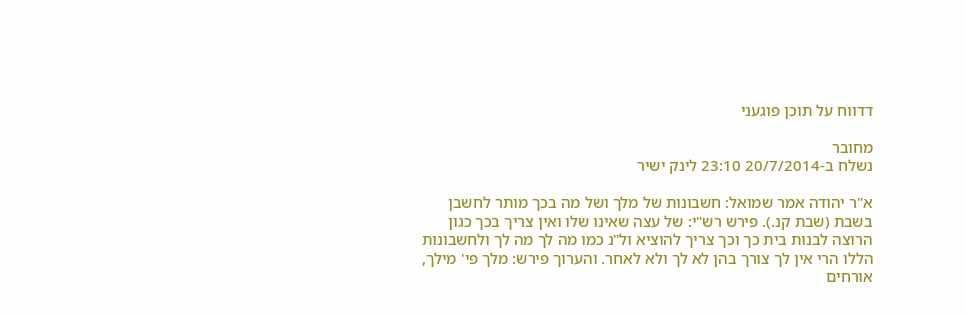דדווח על תוכן פוגעני

מחובר
נשלח ב-20/7/2014 23:10 לינק ישיר

א"ר יהודה אמר שמואל: חשבונות של מלך ושל מה בכך מותר לחשבן בשבת (שבת קנ.). פירש רש"י: של עצה שאינו שלו ואין צריך בכך כגון הרוצה לבנות בית כך וכך צריך להוציא ול"נ כמו מה לך מה לך ולחשבונות הללו הרי אין לך צורך בהן לא לך ולא לאחר. והערוך פירש: מלך פי' מילך, אורחים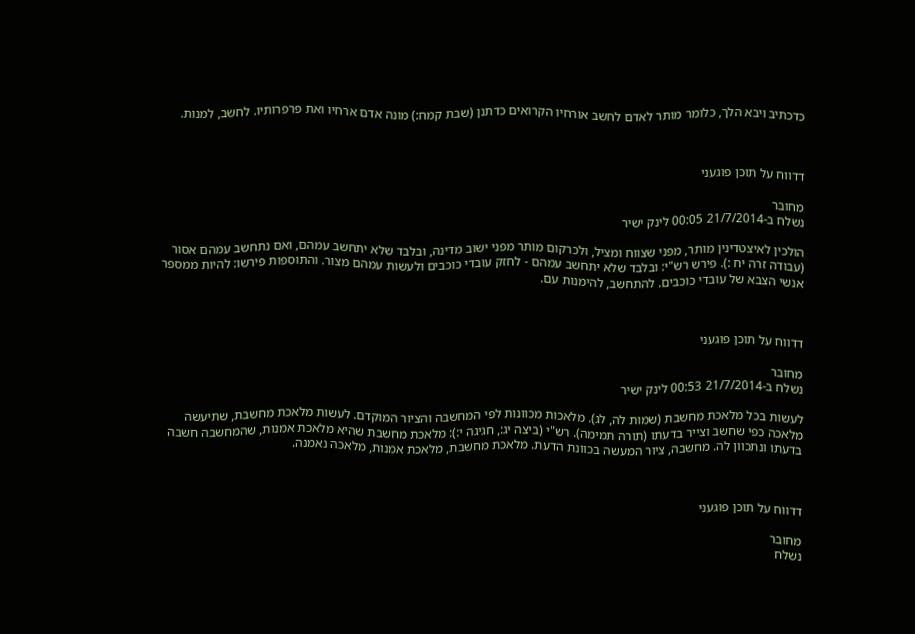כדכתיב ויבא הלך, כלומר מותר לאדם לחשב אורחיו הקרואים כדתנן (שבת קמח:) מונה אדם ארחיו ואת פרפרותיו. לחשב, למנות.



דדווח על תוכן פוגעני

מחובר
נשלח ב-21/7/2014 00:05 לינק ישיר

הולכין לאיצטדינין מותר, מפני שצווח ומציל, ולכרקום מותר מפני ישוב מדינה, ובלבד שלא יתחשב עמהם, ואם נתחשב עמהם אסור (עבודה זרה יח :). פירש רש"י: ובלבד שלא יתחשב עמהם - לחזק עובדי כוכבים ולעשות עמהם מצור. והתוספות פירשו: להיות ממספר אנשי הצבא של עובדי כוכבים. להתחשב, להימנות עם.



דדווח על תוכן פוגעני

מחובר
נשלח ב-21/7/2014 00:53 לינק ישיר

לעשות בכל מלאכת מחשבת (שמות לה, לג). מלאכות מכוונות לפי המחשבה והציור המוקדם. לעשות מלאכת מחשבת, שתיעשה מלאכה כפי שחשב וצייר בדעתו (תורה תמימה). רש"י (ביצה יג:, חגיגה י:): מלאכת מחשבת שהיא מלאכת אמנות, שהמחשבה חשבה בדעתו ונתכוון לה. מחשבה, ציור המעשה בכוונת הדעת. מלאכת מחשבת, מלאכת אמנות, מלאכה נאמנה.



דדווח על תוכן פוגעני

מחובר
נשלח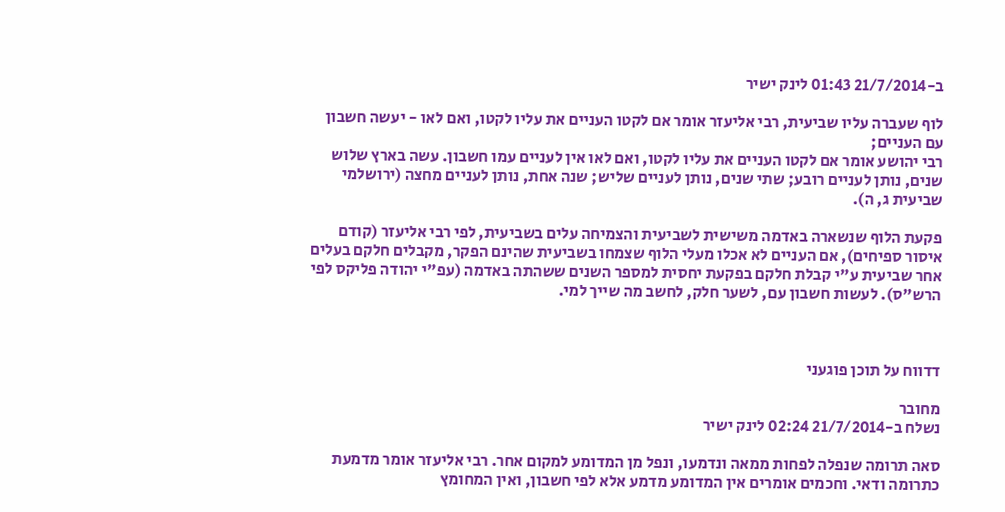ב-21/7/2014 01:43 לינק ישיר

לוף שעברה עליו שביעית, רבי אליעזר אומר אם לקטו העניים את עליו לקטו, ואם לאו - יעשה חשבון עם העניים;
רבי יהושע אומר אם לקטו העניים את עליו לקטו, ואם לאו אין לעניים עמו חשבון. עשה בארץ שלוש שנים, נותן לעניים רובע; שתי שנים, נותן לעניים שליש; שנה אחת, נותן לעניים מחצה (ירושלמי שביעית ג, ה).

פקעת הלוף שנשארה באדמה משישית לשביעית והצמיחה עלים בשביעית, לפי רבי אליעזר (קודם איסור ספיחים), אם העניים לא אכלו מעלי הלוף שצמחו בשביעית שהינם הפקר, מקבלים חלקם בעלים אחר שביעית ע"י קבלת חלקם בפקעת יחסית למספר השנים ששהתה באדמה (עפ"י יהודה פליקס לפי הרש"ס). לעשות חשבון עם, לשער חלק, לחשב מה שייך למי.



דדווח על תוכן פוגעני

מחובר
נשלח ב-21/7/2014 02:24 לינק ישיר

סאה תרומה שנפלה לפחות ממאה ונדמעו, ונפל מן המדומע למקום אחר. רבי אליעזר אומר מדמעת כתרומה ודאי. וחכמים אומרים אין המדומע מדמע אלא לפי חשבון, ואין המחומץ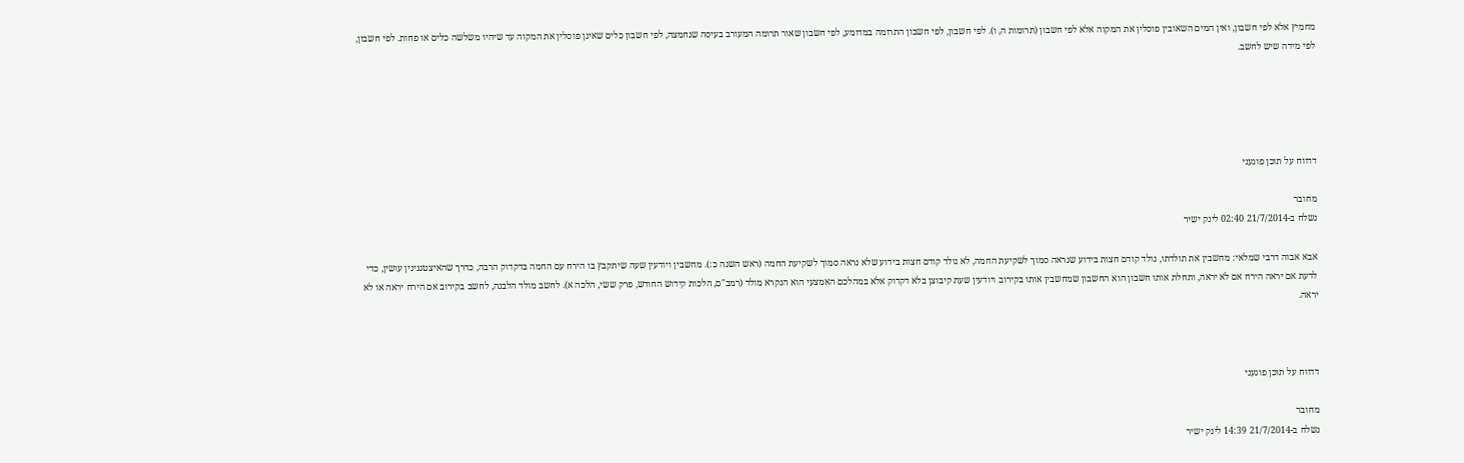מחמיץ אלא לפי חשבון, ואין המים השאובין פוסלין את המקוה אלא לפי חשבון (תרומות ה, ו). לפי חשבון, לפי חשבון התרומה במדומע, לפי חשבון שאור תרומה המעורב בעיסה שנחמצה, לפי חשבון כלים שאינן פוסלין את המקוה עד שיהיו משלשה כלים או פחות. לפי חשבון, לפי מידה שיש לחשב.





דדווח על תוכן פוגעני

מחובר
נשלח ב-21/7/2014 02:40 לינק ישיר

אבא אבוה דרבי שמלאי: מחשבין את תולדתו, נולד קודם חצות בידוע שנראה סמוך לשקיעת החמה, לא נולד קודם חצות בידוע שלא נראה סמוך לשקיעת החמה (ראש השנה כ:). מחשבין ויודעין שעה שיתקבץ בו הירח עם החמה בדקדוק הרבה, כדרך שהאיצטגנינין עושין, כדי לדעת אם יראה הירח אם לא יראה, ותחלת אותו חשבון הוא החשבון שמחשבין אותו בקירוב ויודעין שעת קיבוצן בלא דקדוק אלא במהלכם האמצעי הוא הנקרא מולד (רמב"ם, הלכות קידוש החודש, פרק ששי, הלכה א). לחשב מולד הלבנה, לחשב בקירוב אם הירח יראה או לא יראה.



דדווח על תוכן פוגעני

מחובר
נשלח ב-21/7/2014 14:39 לינק ישיר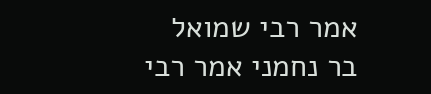אמר רבי שמואל בר נחמני אמר רבי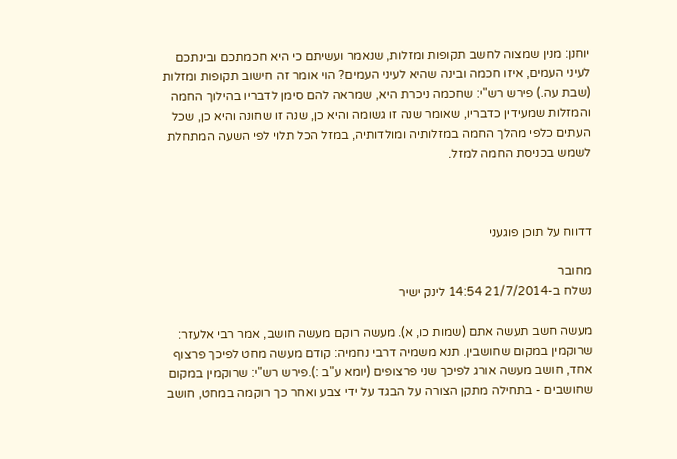יוחנן: מנין שמצוה לחשב תקופות ומזלות, שנאמר ועשיתם כי היא חכמתכם ובינתכם לעיני העמים, איזו חכמה ובינה שהיא לעיני העמים? הוי אומר זה חישוב תקופות ומזלות (שבת עה.) פירש רש"י: שחכמה ניכרת היא, שמראה להם סימן לדבריו בהילוך החמה והמזלות שמעידין כדבריו, שאומר שנה זו גשומה והיא כן, שנה זו שחונה והיא כן, שכל העתים כלפי מהלך החמה במזלותיה ומולדותיה, במזל הכל תלוי לפי השעה המתחלת לשמש בכניסת החמה למזל.



דדווח על תוכן פוגעני

מחובר
נשלח ב-21/7/2014 14:54 לינק ישיר

מעשה חשב תעשה אתם (שמות כו, א). מעשה רוקם מעשה חושב, אמר רבי אלעזר: שרוקמין במקום שחושבין. תנא משמיה דרבי נחמיה: קודם מעשה מחט לפיכך פרצוף אחד, חושב מעשה אורג לפיכך שני פרצופים (יומא ע"ב :).פירש רש"י: שרוקמין במקום שחושבים - בתחילה מתקן הצורה על הבגד על ידי צבע ואחר כך רוקמה במחט, חושב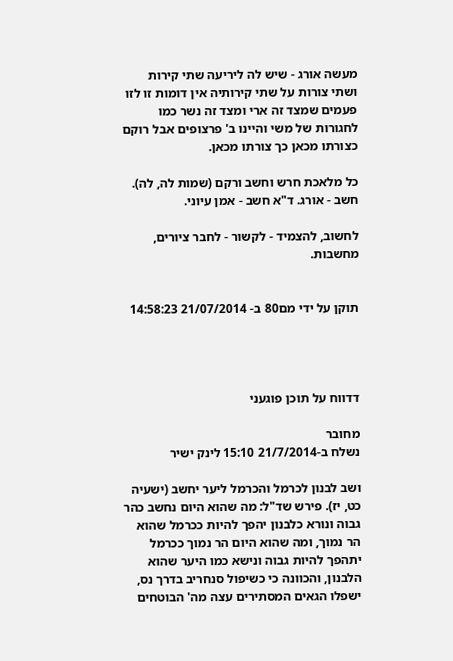מעשה אורג - שיש לה ליריעה שתי קירות ושתי צורות על שתי קירותיה אין דומות זו לזו פעמים שמצד זה ארי ומצד זה נשר כמו לחגורות של משי והיינו ב' פרצופים אבל רוקם כצורתו מכאן כך צורתו מכאן.

כל מלאכת חרש וחשב ורקם (שמות לה, לה). חשב - אורג. ד"א חשב - אמן עיוני.

לחשוב, להצמיד - לקשור - לחבר ציורים, מחשבות.


תוקן על ידי מם80 ב- 21/07/2014 14:58:23




דדווח על תוכן פוגעני

מחובר
נשלח ב-21/7/2014 15:10 לינק ישיר

ושב לבנון לכרמל והכרמל ליער יחשב (ישעיה כט, יז). פירש שד"ל: מה שהוא היום נחשב כהר גבוה ונורא כלבנון יהפך להיות ככרמל שהוא הר נמוך, ומה שהוא היום הר נמוך ככרמל יתהפך להיות גבוה ונישא כמו היער שהוא הלבנון, והכוונה כי כשיפול סנחריב בדרך נס, ישפלו הגאים המסתירים עצה מה' הבוטחים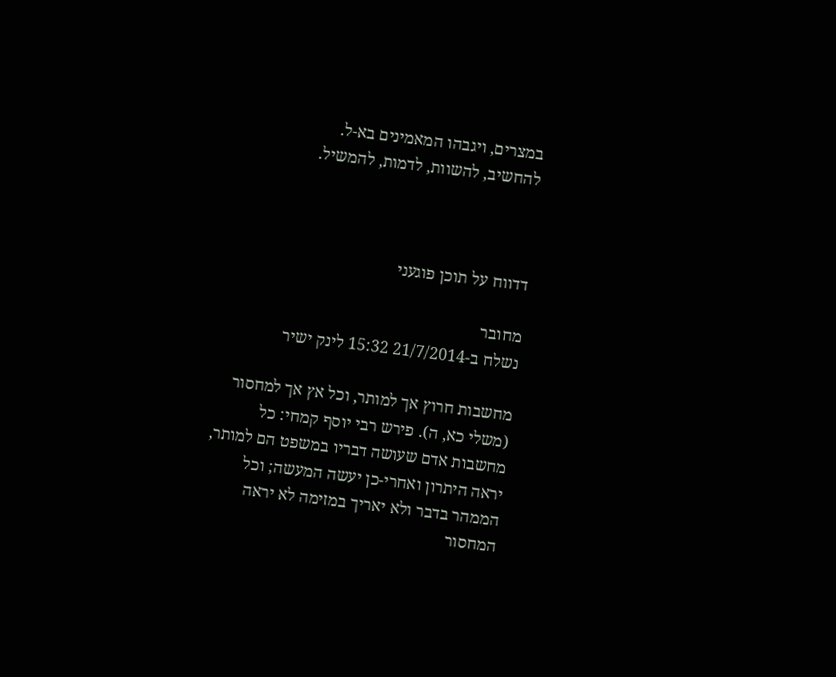במצרים, ויגבהו המאמינים בא-ל.
להחשיב, להשוות, לדמות, להמשיל.



דדווח על תוכן פוגעני

מחובר
נשלח ב-21/7/2014 15:32 לינק ישיר

מחשבות חרוץ אך למותר, וכל אץ אך למחסור (משלי כא, ה). פירש רבי יוסף קמחי: כל מחשבות אדם שעושה דבריו במשפט הם למותר, יראה היתרון ואחרי-כן יעשה המעשה; וכל הממהר בדבר ולא יאריך במזימה לא יראה המחסור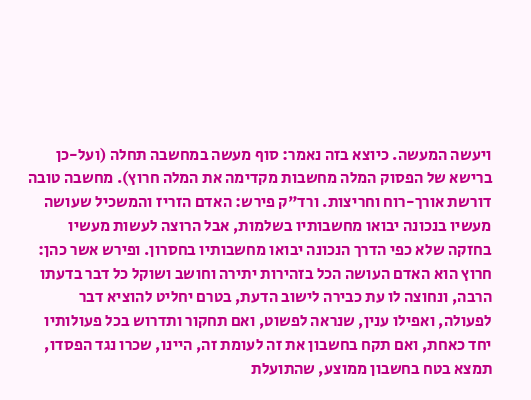ויעשה המעשה. כיוצא בזה נאמר: סוף מעשה במחשבה תחלה (ועל-כן ברישא של הפסוק המלה מחשבות מקדימה את המלה חרוץ). מחשבה טובה דורשת אורך-רוח וחריצות. ורד"ק פירש: האדם הזריז והמשכיל שעושה מעשיו בנכונה יבואו מחשבותיו בשלמות, אבל הרוצה לעשות מעשיו בחזקה שלא כפי הדרך הנכונה יבואו מחשבותיו בחסרון. ופירש אשר כהן: חרוץ הוא האדם העושה הכל בזהירות יתירה וחושב ושוקל כל דבר בדעתו הרבה, ונחוצה לו עת כבירה לישוב הדעת, בטרם יחליט להוציא דבר לפעולה, ואפילו ענין, שנראה לפשוט, ואם תחקור ותדרוש בכל פעולותיו יחד כאחת, ואם תקח בחשבון את זה לעומת זה, היינו, שכרו נגד הפסדו, תמצא בטח בחשבון ממוצע, שהתועלת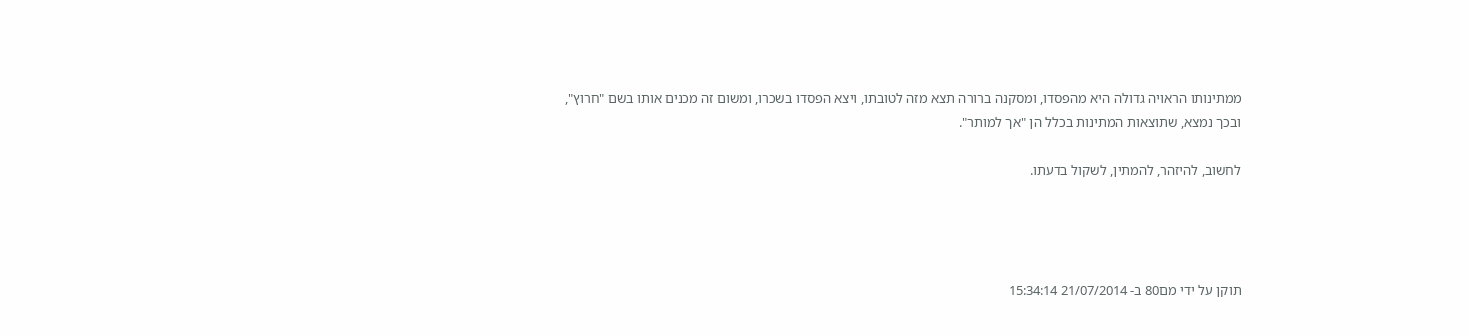ממתינותו הראויה גדולה היא מהפסדו, ומסקנה ברורה תצא מזה לטובתו, ויצא הפסדו בשכרו, ומשום זה מכנים אותו בשם "חרוץ", ובכך נמצא, שתוצאות המתינות בכלל הן "אך למותר".

לחשוב, להיזהר, להמתין, לשקול בדעתו.




תוקן על ידי מם80 ב- 21/07/2014 15:34:14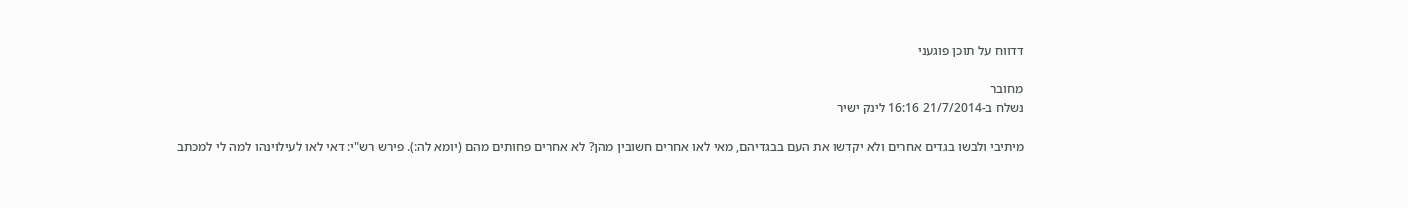דדווח על תוכן פוגעני

מחובר
נשלח ב-21/7/2014 16:16 לינק ישיר

מיתיבי ולבשו בגדים אחרים ולא יקדשו את העם בבגדיהם, מאי לאו אחרים חשובין מהן? לא אחרים פחותים מהם (יומא לה:). פירש רש"י: דאי לאו לעילוינהו למה לי למכתב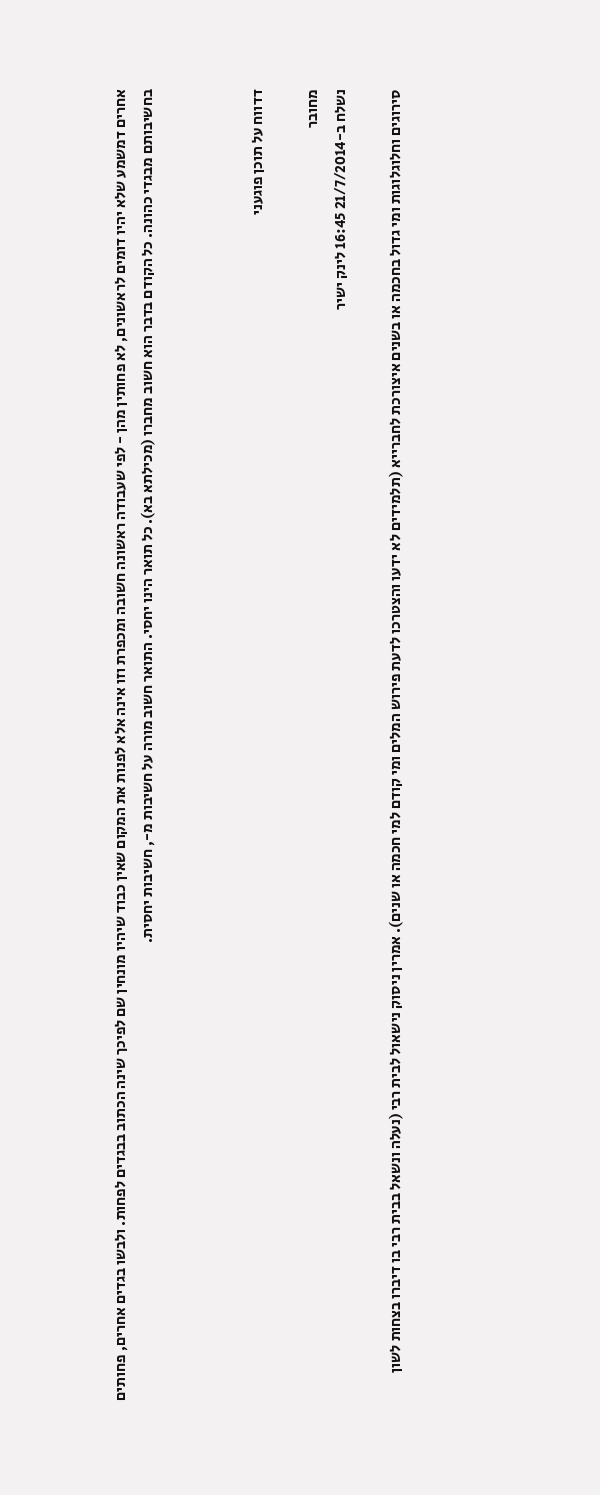אחרים דמשמע שלא יהיו דומים לראשונים, לא פחותין מהן - לפי שעבודה ראשונה חשובה ומכפרת וזו אינה אלא לפנות את המקום שאין כבוד שיהיו מונחין שם לפיכך שינה הכתוב בבגדים לפחות. ולבשו בגדים אחרים, פחותים בחשיבותם מבגדי כהונה. כל הקודם בדבר הוא חשוב מחברו (מכילתא בא). כל תואר הינו יחסי. התואר חשוב מורה על חשיבות מ-, חשיבות יחסית.



דדווח על תוכן פוגעני

מחובר
נשלח ב-21/7/2014 16:45 לינק ישיר

סירוגים וחלוגלוגות ומי גדול בחכמה או בשנים איצורכת לחברייא (תלמידים לא ידעו והצטרכו לדעת פירוש המלים ומי קודם למי חכמה או שנים). אמרין ניסוק נישאול לבית רבי (נעלה ונשאל בבית רבי בו דיברו בצחות לשון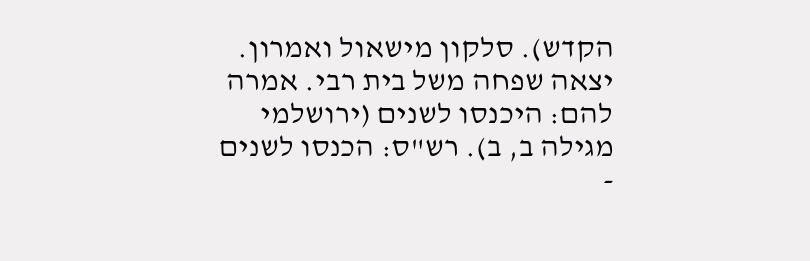הקדש). סלקון מישאול ואמרון. יצאה שפחה משל בית רבי. אמרה להם: היכנסו לשנים (ירושלמי מגילה ב, ב). רש"ס: הכנסו לשנים -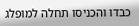כבדו והכניסו תחלה למופלג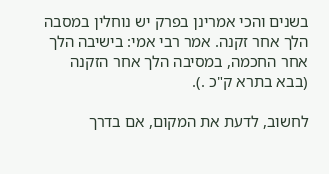בשנים והכי אמרינן בפרק יש נוחלין במסבה הלך אחר זקנה. אמר רבי אמי: בישיבה הלך אחר החכמה, במסיבה הלך אחר הזקנה (בבא בתרא ק"כ .).

לחשוב, לדעת את המקום, אם בדרך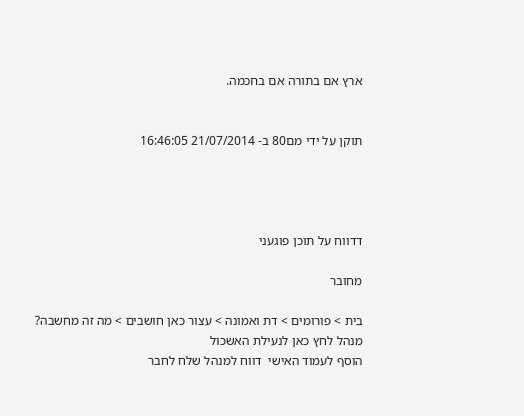ארץ אם בתורה אם בחכמה.


תוקן על ידי מם80 ב- 21/07/2014 16:46:05




דדווח על תוכן פוגעני

מחובר

בית > פורומים > דת ואמונה > עצור כאן חושבים > מה זה מחשבה?
מנהל לחץ כאן לנעילת האשכול
הוסף לעמוד האישי  דווח למנהל שלח לחבר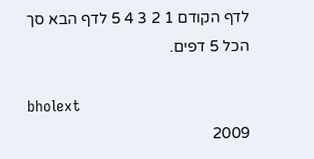לדף הקודם 1 2 3 4 5 לדף הבא סך הכל 5 דפים.

bholext
2009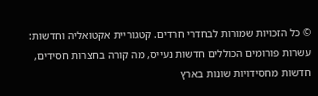© כל הזכויות שמורות לבחדרי חרדים. קטגוריית אקטואליה וחדשות: עשרות פורומים הכוללים חדשות נעייס, מה קורה בחצרות חסידים, חדשות מחסידויות שונות בארץ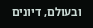ובעולם, דיונים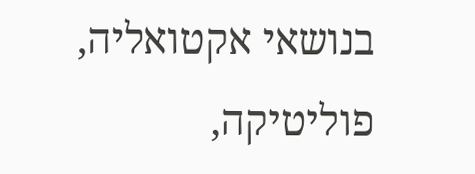בנושאי אקטואליה, פוליטיקה,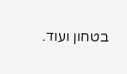בטחון ועוד.